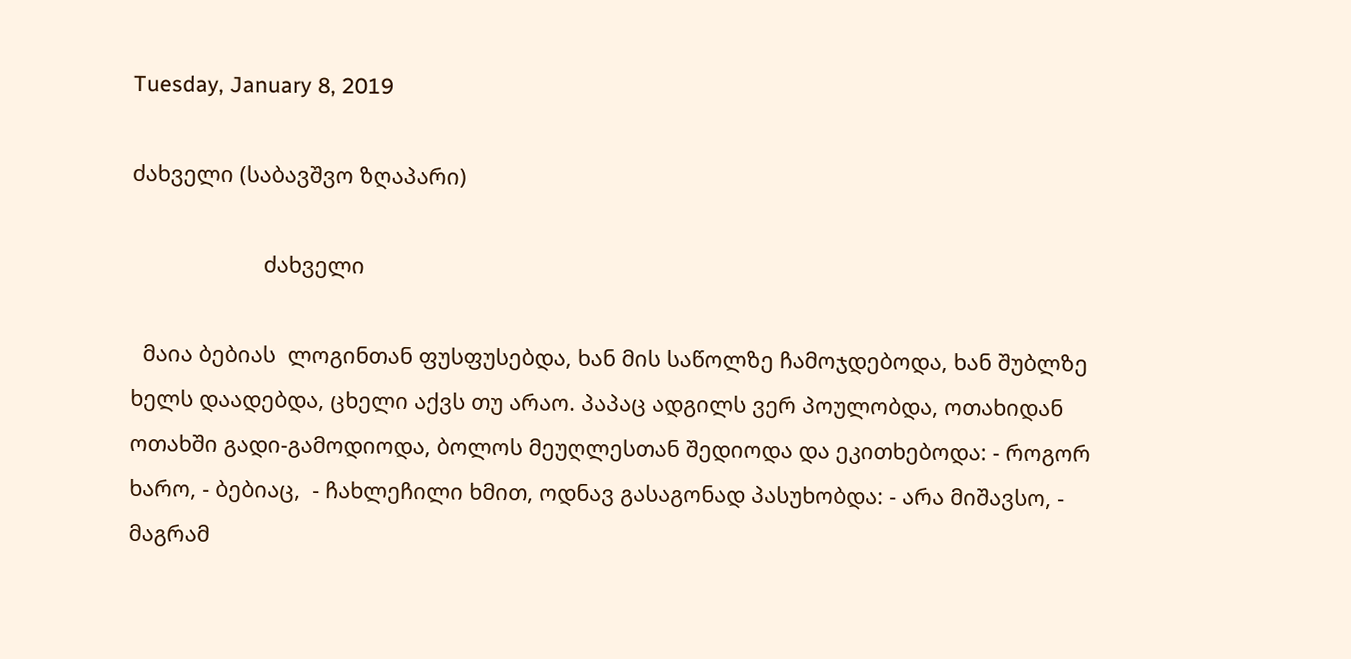Tuesday, January 8, 2019

ძახველი (საბავშვო ზღაპარი)

                      ძახველი

  მაია ბებიას  ლოგინთან ფუსფუსებდა, ხან მის საწოლზე ჩამოჯდებოდა, ხან შუბლზე ხელს დაადებდა, ცხელი აქვს თუ არაო. პაპაც ადგილს ვერ პოულობდა, ოთახიდან ოთახში გადი-გამოდიოდა, ბოლოს მეუღლესთან შედიოდა და ეკითხებოდა: - როგორ ხარო, - ბებიაც,  - ჩახლეჩილი ხმით, ოდნავ გასაგონად პასუხობდა: - არა მიშავსო, - მაგრამ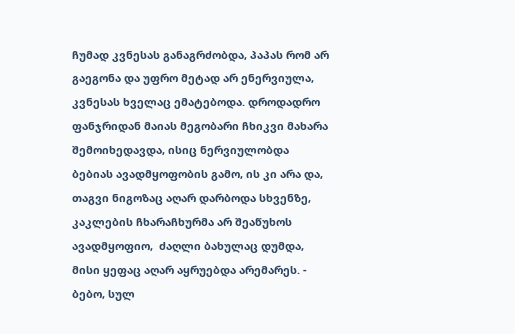ჩუმად კვნესას განაგრძობდა, პაპას რომ არ გაეგონა და უფრო მეტად არ ენერვიულა, კვნესას ხველაც ემატებოდა. დროდადრო ფანჯრიდან მაიას მეგობარი ჩხიკვი მახარა შემოიხედავდა, ისიც ნერვიულობდა ბებიას ავადმყოფობის გამო, ის კი არა და, თაგვი ნიგოზაც აღარ დარბოდა სხვენზე, კაკლების ჩხარაჩხურმა არ შეაწუხოს ავადმყოფიო,  ძაღლი ბახულაც დუმდა, მისი ყეფაც აღარ აყრუებდა არემარეს. - ბებო, სულ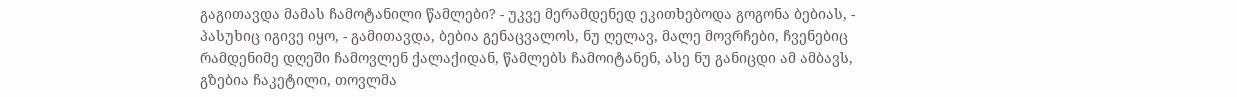გაგითავდა მამას ჩამოტანილი წამლები? - უკვე მერამდენედ ეკითხებოდა გოგონა ბებიას, - პასუხიც იგივე იყო, - გამითავდა, ბებია გენაცვალოს, ნუ ღელავ, მალე მოვრჩები, ჩვენებიც რამდენიმე დღეში ჩამოვლენ ქალაქიდან, წამლებს ჩამოიტანენ, ასე ნუ განიცდი ამ ამბავს, გზებია ჩაკეტილი, თოვლმა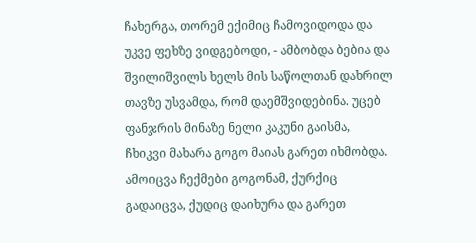ჩახერგა, თორემ ექიმიც ჩამოვიდოდა და უკვე ფეხზე ვიდგებოდი, - ამბობდა ბებია და შვილიშვილს ხელს მის საწოლთან დახრილ თავზე უსვამდა, რომ დაემშვიდებინა. უცებ ფანჯრის მინაზე ნელი კაკუნი გაისმა, ჩხიკვი მახარა გოგო მაიას გარეთ იხმობდა. ამოიცვა ჩექმები გოგონამ, ქურქიც გადაიცვა, ქუდიც დაიხურა და გარეთ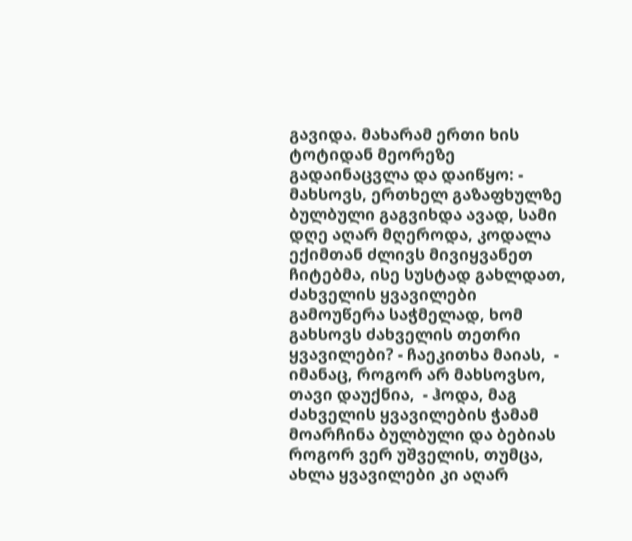გავიდა. მახარამ ერთი ხის ტოტიდან მეორეზე გადაინაცვლა და დაიწყო: - მახსოვს, ერთხელ გაზაფხულზე ბულბული გაგვიხდა ავად, სამი დღე აღარ მღეროდა, კოდალა ექიმთან ძლივს მივიყვანეთ ჩიტებმა, ისე სუსტად გახლდათ, ძახველის ყვავილები გამოუწერა საჭმელად, ხომ გახსოვს ძახველის თეთრი ყვავილები? - ჩაეკითხა მაიას,  - იმანაც, როგორ არ მახსოვსო, თავი დაუქნია,  - ჰოდა, მაგ ძახველის ყვავილების ჭამამ მოარჩინა ბულბული და ბებიას როგორ ვერ უშველის, თუმცა, ახლა ყვავილები კი აღარ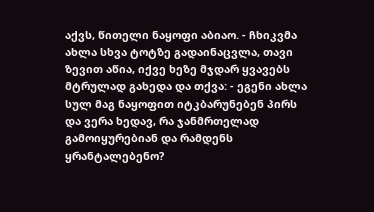აქვს, წითელი ნაყოფი აბიაო. - ჩხიკვმა ახლა სხვა ტოტზე გადაინაცვლა, თავი ზევით აწია, იქვე ხეზე მჯდარ ყვავებს მტრულად გახედა და თქვა: - ეგენი ახლა სულ მაგ ნაყოფით იტკბარუნებენ პირს და ვერა ხედავ, რა ჯანმრთელად გამოიყურებიან და რამდენს ყრანტალებენო?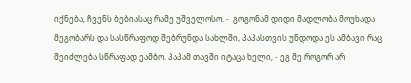იქნება, ჩვენს ბებიასაც რამე უშველოსო. -  გოგონამ დიდი მადლობა მოუხადა მეგობარს და სასწრაფოდ შებრუნდა სახლში, პაპასთვის უნდოდა ეს ამბავი რაც შეიძლება სწრაფად ეამბო. პაპამ თავში იტაცა ხელი, - ეგ მე როგორ არ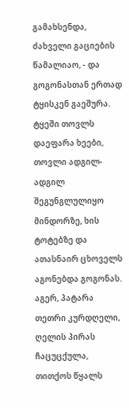გამახსენდა, ძახველი გაციების წამალიაო, - და გოგონასთან ერთად ტყისკენ გაეშურა. ტყეში თოვლს დაეფარა ხეები, თოვლი ადგილ-ადგილ შეგუნგლულიყო მინდორზე, ხის ტოტებზე და ათასნაირ ცხოველს აგონებდა გოგონას. აგერ, პატარა თეთრი კურდღელი, ღელის პირას ჩაცუცქულა, თითქოს წყალს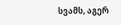სვამს, აგერ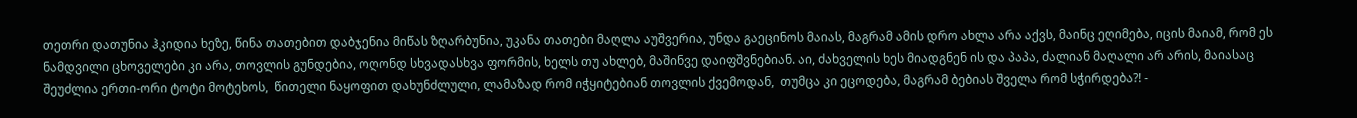თეთრი დათუნია ჰკიდია ხეზე, წინა თათებით დაბჯენია მიწას ზღარბუნია, უკანა თათები მაღლა აუშვერია, უნდა გაეცინოს მაიას, მაგრამ ამის დრო ახლა არა აქვს, მაინც ეღიმება, იცის მაიამ, რომ ეს ნამდვილი ცხოველები კი არა, თოვლის გუნდებია, ოღონდ სხვადასხვა ფორმის, ხელს თუ ახლებ, მაშინვე დაიფშვნებიან. აი, ძახველის ხეს მიადგნენ ის და პაპა, ძალიან მაღალი არ არის, მაიასაც შეუძლია ერთი-ორი ტოტი მოტეხოს,  წითელი ნაყოფით დახუნძლული, ლამაზად რომ იჭყიტებიან თოვლის ქვემოდან,  თუმცა კი ეცოდება, მაგრამ ბებიას შველა რომ სჭირდება?! -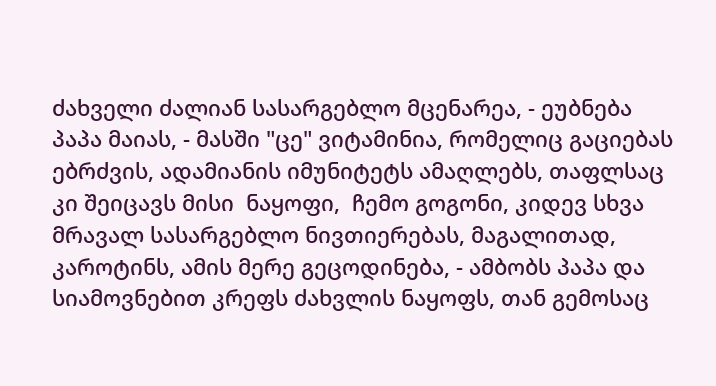ძახველი ძალიან სასარგებლო მცენარეა, - ეუბნება პაპა მაიას, - მასში "ცე" ვიტამინია, რომელიც გაციებას ებრძვის, ადამიანის იმუნიტეტს ამაღლებს, თაფლსაც კი შეიცავს მისი  ნაყოფი,  ჩემო გოგონი, კიდევ სხვა მრავალ სასარგებლო ნივთიერებას, მაგალითად, კაროტინს, ამის მერე გეცოდინება, - ამბობს პაპა და სიამოვნებით კრეფს ძახვლის ნაყოფს, თან გემოსაც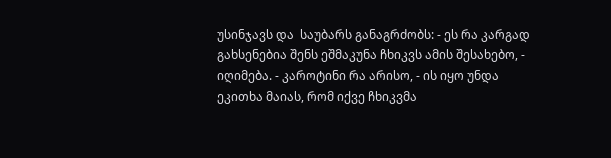უსინჯავს და  საუბარს განაგრძობს: - ეს რა კარგად გახსენებია შენს ეშმაკუნა ჩხიკვს ამის შესახებო, - იღიმება. - კაროტინი რა არისო, - ის იყო უნდა ეკითხა მაიას, რომ იქვე ჩხიკვმა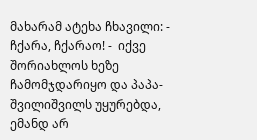მახარამ ატეხა ჩხავილი: - ჩქარა, ჩქარაო! -  იქვე შორიახლოს ხეზე ჩამომჯდარიყო და პაპა-შვილიშვილს უყურებდა, ემანდ არ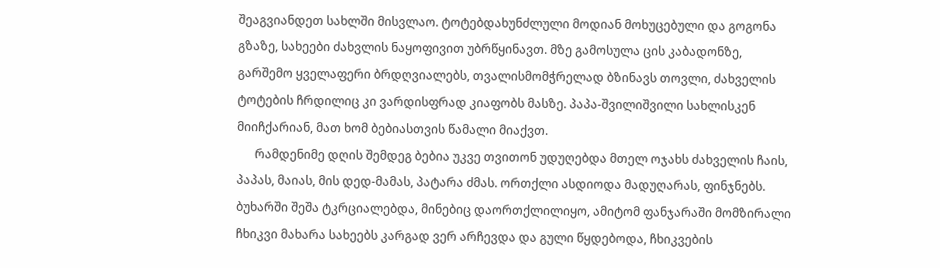შეაგვიანდეთ სახლში მისვლაო. ტოტებდახუნძლული მოდიან მოხუცებული და გოგონა გზაზე, სახეები ძახვლის ნაყოფივით უბრწყინავთ. მზე გამოსულა ცის კაბადონზე, გარშემო ყველაფერი ბრდღვიალებს, თვალისმომჭრელად ბზინავს თოვლი, ძახველის ტოტების ჩრდილიც კი ვარდისფრად კიაფობს მასზე. პაპა-შვილიშვილი სახლისკენ მიიჩქარიან, მათ ხომ ბებიასთვის წამალი მიაქვთ.
      რამდენიმე დღის შემდეგ ბებია უკვე თვითონ უდუღებდა მთელ ოჯახს ძახველის ჩაის, პაპას, მაიას, მის დედ-მამას, პატარა ძმას. ორთქლი ასდიოდა მადუღარას, ფინჯნებს. ბუხარში შეშა ტკრციალებდა, მინებიც დაორთქლილიყო, ამიტომ ფანჯარაში მომზირალი ჩხიკვი მახარა სახეებს კარგად ვერ არჩევდა და გული წყდებოდა, ჩხიკვების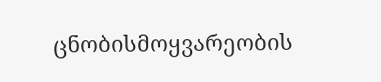ცნობისმოყვარეობის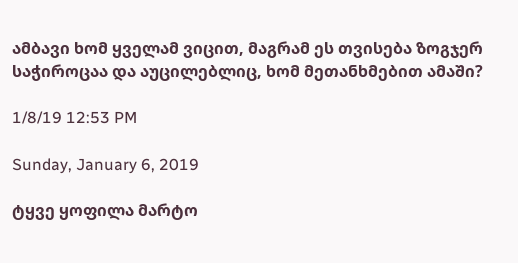ამბავი ხომ ყველამ ვიცით, მაგრამ ეს თვისება ზოგჯერ  საჭიროცაა და აუცილებლიც, ხომ მეთანხმებით ამაში?

1/8/19 12:53 PM

Sunday, January 6, 2019

ტყვე ყოფილა მარტო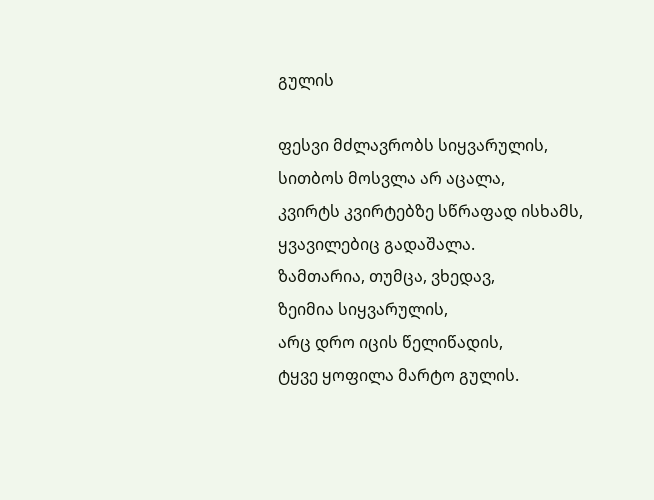გულის

ფესვი მძლავრობს სიყვარულის,
სითბოს მოსვლა არ აცალა,
კვირტს კვირტებზე სწრაფად ისხამს,
ყვავილებიც გადაშალა.
ზამთარია, თუმცა, ვხედავ,
ზეიმია სიყვარულის,
არც დრო იცის წელიწადის,
ტყვე ყოფილა მარტო გულის.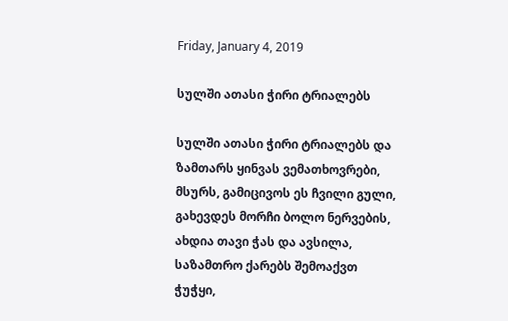Friday, January 4, 2019

სულში ათასი ჭირი ტრიალებს

სულში ათასი ჭირი ტრიალებს და ზამთარს ყინვას ვემათხოვრები,
მსურს, გამიცივოს ეს ჩვილი გული, გახევდეს მორჩი ბოლო ნერვების,
ახდია თავი ჭას და ავსილა, საზამთრო ქარებს შემოაქვთ ჭუჭყი,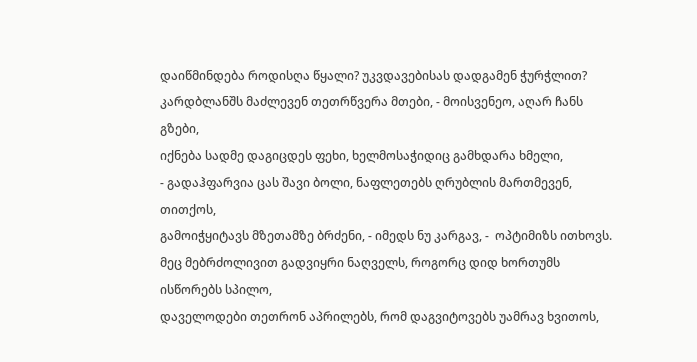დაიწმინდება როდისღა წყალი? უკვდავებისას დადგამენ ჭურჭლით?
კარდბლანშს მაძლევენ თეთრწვერა მთები, - მოისვენეო, აღარ ჩანს გზები,
იქნება სადმე დაგიცდეს ფეხი, ხელმოსაჭიდიც გამხდარა ხმელი,
- გადაჰფარვია ცას შავი ბოლი, ნაფლეთებს ღრუბლის მართმევენ, თითქოს,
გამოიჭყიტავს მზეთამზე ბრძენი, - იმედს ნუ კარგავ, -  ოპტიმიზს ითხოვს.
მეც მებრძოლივით გადვიყრი ნაღველს, როგორც დიდ ხორთუმს ისწორებს სპილო,
დაველოდები თეთრონ აპრილებს, რომ დაგვიტოვებს უამრავ ხვითოს,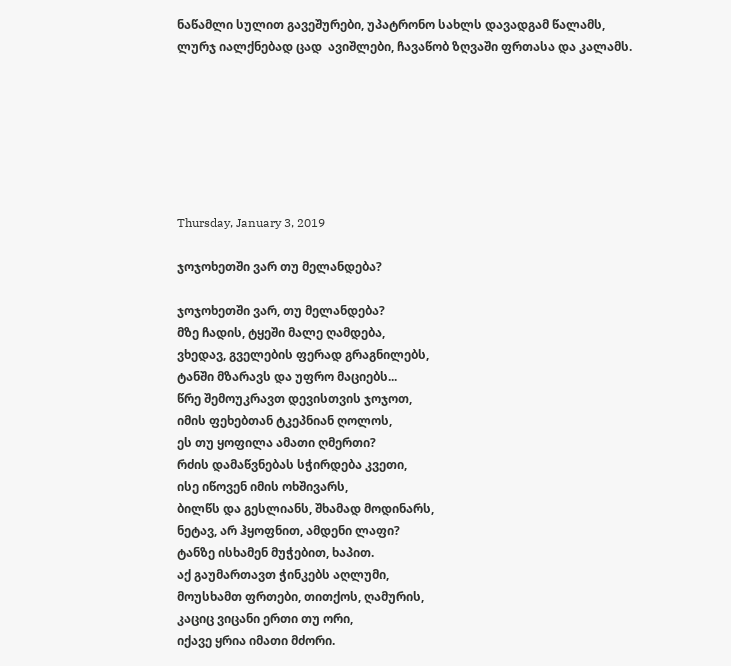ნაწამლი სულით გავეშურები, უპატრონო სახლს დავადგამ წალამს,
ლურჯ იალქნებად ცად  ავიშლები, ჩავაწობ ზღვაში ფრთასა და კალამს.







Thursday, January 3, 2019

ჯოჯოხეთში ვარ თუ მელანდება?

ჯოჯოხეთში ვარ, თუ მელანდება?
მზე ჩადის, ტყეში მალე ღამდება,
ვხედავ, გველების ფერად გრაგნილებს,
ტანში მზარავს და უფრო მაციებს...
წრე შემოუკრავთ დევისთვის ჯოჯოთ,
იმის ფეხებთან ტკეპნიან ღოლოს,
ეს თუ ყოფილა ამათი ღმერთი?
რძის დამაწვნებას სჭირდება კვეთი,
ისე იწოვენ იმის ოხშივარს,
ბილწს და გესლიანს, შხამად მოდინარს,
ნეტავ, არ ჰყოფნით, ამდენი ლაფი?
ტანზე ისხამენ მუჭებით, ხაპით.
აქ გაუმართავთ ჭინკებს აღლუმი,
მოუსხამთ ფრთები, თითქოს, ღამურის,
კაციც ვიცანი ერთი თუ ორი,
იქავე ყრია იმათი მძორი.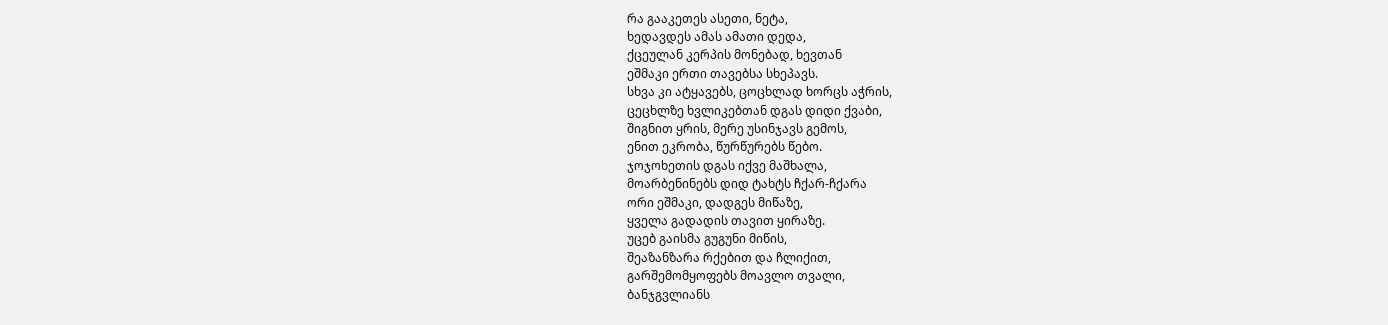რა გააკეთეს ასეთი, ნეტა,
ხედავდეს ამას ამათი დედა,
ქცეულან კერპის მონებად, ხევთან
ეშმაკი ერთი თავებსა სხეპავს.
სხვა კი ატყავებს, ცოცხლად ხორცს აჭრის,
ცეცხლზე ხვლიკებთან დგას დიდი ქვაბი,
შიგნით ყრის, მერე უსინჯავს გემოს,
ენით ეკრობა, წურწურებს წებო.
ჯოჯოხეთის დგას იქვე მაშხალა,
მოარბენინებს დიდ ტახტს ჩქარ-ჩქარა
ორი ეშმაკი, დადგეს მიწაზე,
ყველა გადადის თავით ყირაზე.
უცებ გაისმა გუგუნი მიწის,
შეაზანზარა რქებით და ჩლიქით,
გარშემომყოფებს მოავლო თვალი,
ბანჯგვლიანს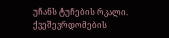უჩანს ტუჩების რკალი.
ქვეშევრდომების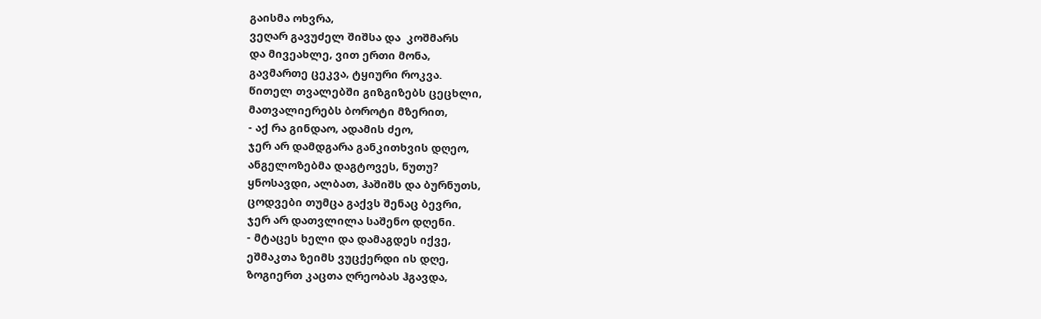გაისმა ოხვრა,
ვეღარ გავუძელ შიშსა და  კოშმარს
და მივეახლე, ვით ერთი მონა,
გავმართე ცეკვა, ტყიური როკვა.
წითელ თვალებში გიზგიზებს ცეცხლი,
მათვალიერებს ბოროტი მზერით,
- აქ რა გინდაო, ადამის ძეო,
ჯერ არ დამდგარა განკითხვის დღეო,
ანგელოზებმა დაგტოვეს, ნუთუ?
ყნოსავდი, ალბათ, ჰაშიშს და ბურნუთს,
ცოდვები თუმცა გაქვს შენაც ბევრი,
ჯერ არ დათვლილა საშენო დღენი.
- მტაცეს ხელი და დამაგდეს იქვე,
ეშმაკთა ზეიმს ვუცქერდი ის დღე,
ზოგიერთ კაცთა ღრეობას ჰგავდა,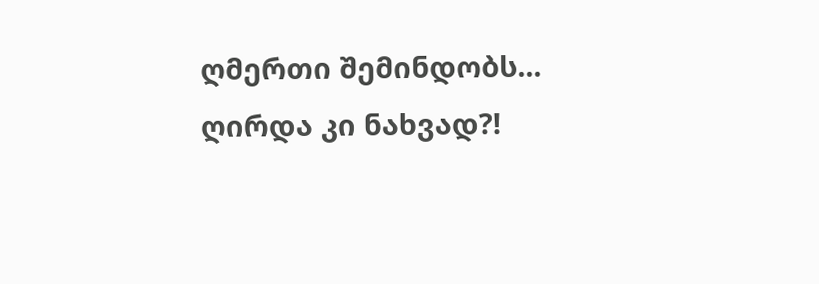ღმერთი შემინდობს... ღირდა კი ნახვად?!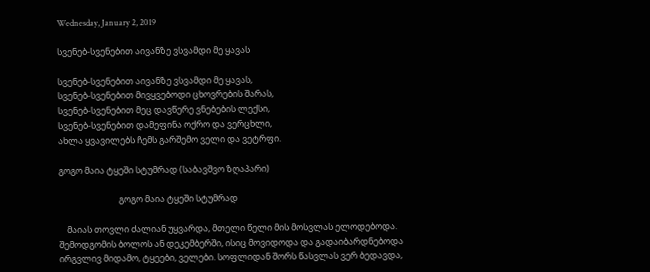Wednesday, January 2, 2019

სვენებ-სვენებით აივანზე ვსვამდი მე ყავას

სვენებ-სვენებით აივანზე ვსვამდი მე ყავას,
სვენებ-სვენებით მივყვებოდი ცხოვრების შარას,
სვენებ-სვენებით მეც დავწერე ვნებების ლექსი,
სვენებ-სვენებით დამეფინა ოქრო და ვერცხლი,
ახლა ყვავილებს ჩემს გარშემო ველი და ვეტრფი.

გოგო მაია ტყეში სტუმრად (საბავშვო ზღაპარი)

                              გოგო მაია ტყეში სტუმრად

    მაიას თოვლი ძალიან უყვარდა, მთელი წელი მის მოსვლას ელოდებოდა. შემოდგომის ბოლოს ან დეკემბერში, ისიც მოვიდოდა და გადაიბარდნებოდა ირგვლივ მიდამო, ტყეები, ველები. სოფლიდან შორს წასვლას ვერ ბედავდა,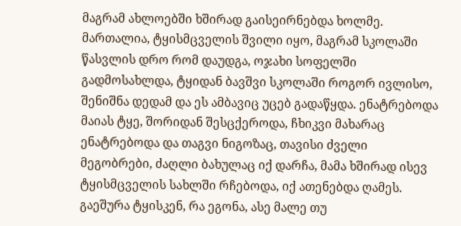მაგრამ ახლოებში ხშირად გაისეირნებდა ხოლმე. მართალია, ტყისმცველის შვილი იყო, მაგრამ სკოლაში წასვლის დრო რომ დაუდგა, ოჯახი სოფელში გადმოსახლდა, ტყიდან ბავშვი სკოლაში როგორ ივლისო, შენიშნა დედამ და ეს ამბავიც უცებ გადაწყდა. ენატრებოდა მაიას ტყე, შორიდან შესცქეროდა, ჩხიკვი მახარაც ენატრებოდა და თაგვი ნიგოზაც, თავისი ძველი მეგობრები, ძაღლი ბახულაც იქ დარჩა, მამა ხშირად ისევ ტყისმცველის სახლში რჩებოდა, იქ ათენებდა ღამეს. გაეშურა ტყისკენ, რა ეგონა, ასე მალე თუ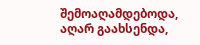შემოაღამდებოდა, აღარ გაახსენდა,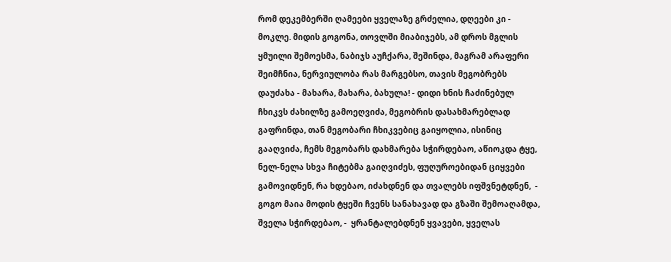რომ დეკემბერში ღამეები ყველაზე გრძელია, დღეები კი -  მოკლე. მიდის გოგონა, თოვლში მიაბიჯებს, ამ დროს მგლის ყმუილი შემოესმა, ნაბიჯს აუჩქარა, შეშინდა, მაგრამ არაფერი შეიმჩნია, ნერვიულობა რას მარგებსო, თავის მეგობრებს დაუძახა - მახარა, მახარა, ბახულა! - დიდი ხნის ჩაძინებულ ჩხიკვს ძახილზე გამოეღვიძა, მეგობრის დასახმარებლად გაფრინდა, თან მეგობარი ჩხიკვებიც გაიყოლია, ისინიც გააღვიძა, ჩემს მეგობარს დახმარება სჭირდებაო, აწიოკდა ტყე, ნელ-ნელა სხვა ჩიტებმა გაიღვიძეს, ფუღუროებიდან ციყვები გამოვიდნენ, რა ხდებაო, იძახდნენ და თვალებს იფშვნეტდნენ,  - გოგო მაია მოდის ტყეში ჩვენს სანახავად და გზაში შემოაღამდა, შველა სჭირდებაო, -  ყრანტალებდნენ ყვავები, ყველას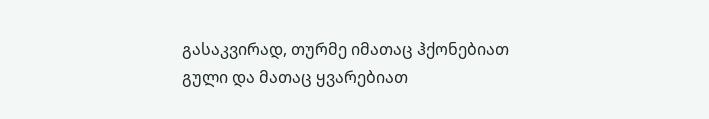გასაკვირად, თურმე იმათაც ჰქონებიათ გული და მათაც ყვარებიათ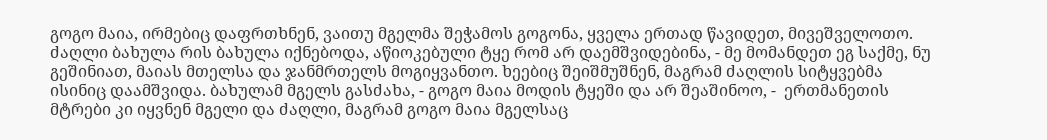გოგო მაია, ირმებიც დაფრთხნენ, ვაითუ მგელმა შეჭამოს გოგონა, ყველა ერთად წავიდეთ, მივეშველოთო. ძაღლი ბახულა რის ბახულა იქნებოდა, აწიოკებული ტყე რომ არ დაემშვიდებინა, - მე მომანდეთ ეგ საქმე, ნუ გეშინიათ, მაიას მთელსა და ჯანმრთელს მოგიყვანთო. ხეებიც შეიშმუშნენ, მაგრამ ძაღლის სიტყვებმა ისინიც დაამშვიდა. ბახულამ მგელს გასძახა, - გოგო მაია მოდის ტყეში და არ შეაშინოო, -  ერთმანეთის მტრები კი იყვნენ მგელი და ძაღლი, მაგრამ გოგო მაია მგელსაც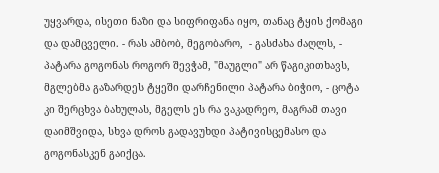უყვარდა, ისეთი ნაზი და სიფრიფანა იყო, თანაც ტყის ქომაგი და დამცველი. - რას ამბობ, მეგობარო,  - გასძახა ძაღლს, - პატარა გოგონას როგორ შევჭამ, "მაუგლი" არ წაგიკითხავს, მგლებმა გაზარდეს ტყეში დარჩენილი პატარა ბიჭიო, - ცოტა კი შერცხვა ბახულას, მგელს ეს რა ვაკადრეო, მაგრამ თავი დაიმშვიდა, სხვა დროს გადავუხდი პატივისცემასო და გოგონასკენ გაიქცა.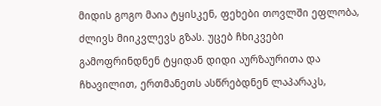მიდის გოგო მაია ტყისკენ, ფეხები თოვლში ეფლობა, ძლივს მიიკვლევს გზას. უცებ ჩხიკვები გამოფრინდნენ ტყიდან დიდი აურზაურითა და ჩხავილით, ერთმანეთს ასწრებდნენ ლაპარაკს,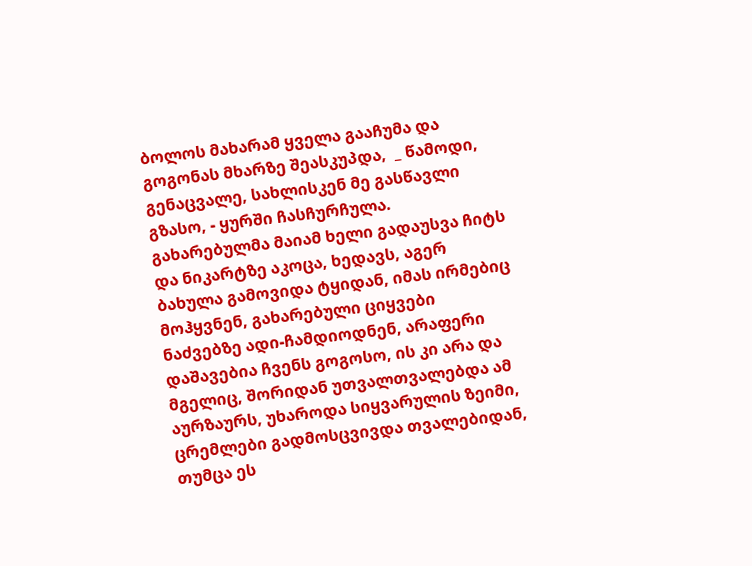ბოლოს მახარამ ყველა გააჩუმა და გოგონას მხარზე შეასკუპდა,  _ წამოდი, გენაცვალე, სახლისკენ მე გასწავლი გზასო, - ყურში ჩასჩურჩულა. გახარებულმა მაიამ ხელი გადაუსვა ჩიტს და ნიკარტზე აკოცა, ხედავს, აგერ ბახულა გამოვიდა ტყიდან, იმას ირმებიც მოჰყვნენ, გახარებული ციყვები ნაძვებზე ადი-ჩამდიოდნენ, არაფერი დაშავებია ჩვენს გოგოსო, ის კი არა და მგელიც, შორიდან უთვალთვალებდა ამ აურზაურს, უხაროდა სიყვარულის ზეიმი, ცრემლები გადმოსცვივდა თვალებიდან, თუმცა ეს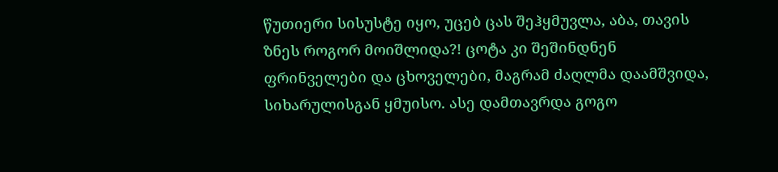წუთიერი სისუსტე იყო, უცებ ცას შეჰყმუვლა, აბა, თავის ზნეს როგორ მოიშლიდა?! ცოტა კი შეშინდნენ ფრინველები და ცხოველები, მაგრამ ძაღლმა დაამშვიდა, სიხარულისგან ყმუისო. ასე დამთავრდა გოგო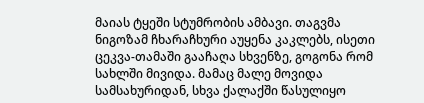მაიას ტყეში სტუმრობის ამბავი. თაგვმა ნიგოზამ ჩხარაჩხური აუყენა კაკლებს, ისეთი ცეკვა-თამაში გააჩაღა სხვენზე, გოგონა რომ სახლში მივიდა. მამაც მალე მოვიდა სამსახურიდან, სხვა ქალაქში წასულიყო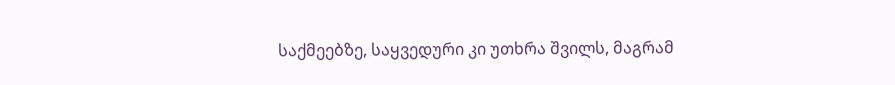საქმეებზე, საყვედური კი უთხრა შვილს, მაგრამ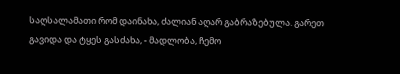საღსალამათი რომ დაინახა, ძალიან აღარ გაბრაზებულა. გარეთ გავიდა და ტყეს გასძახა, - მადლობა, ჩემო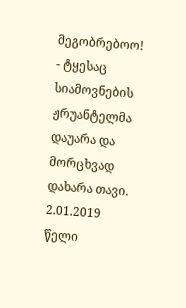მეგობრებოო! - ტყესაც სიამოვნების ჟრუანტელმა დაუარა და მორცხვად დახარა თავი.
2.01.2019 წელი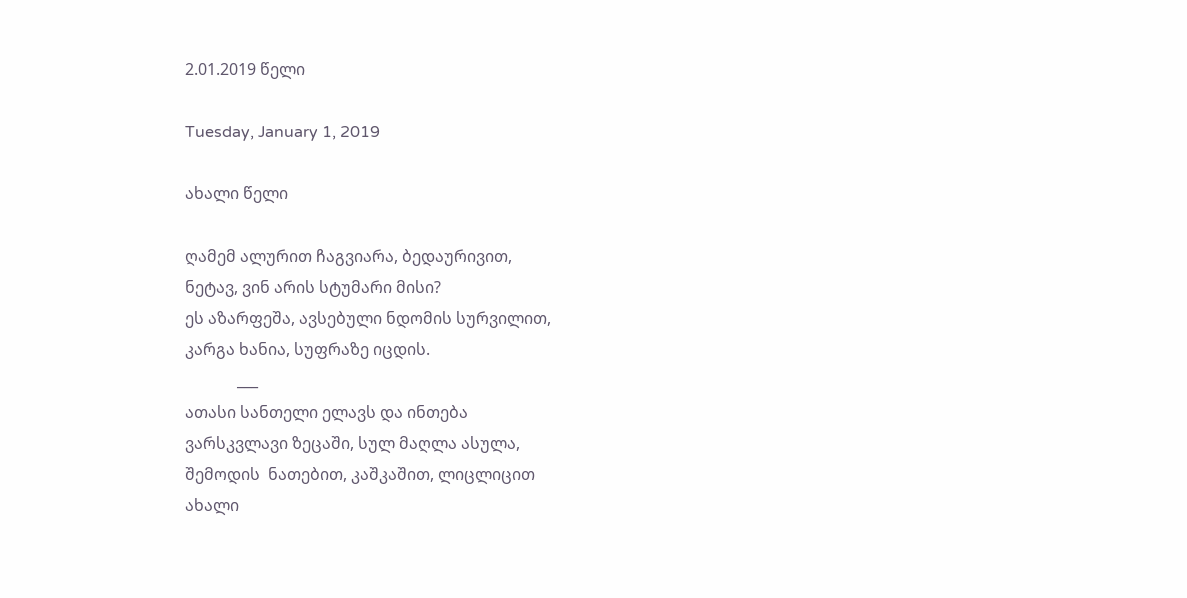2.01.2019 წელი

Tuesday, January 1, 2019

ახალი წელი

ღამემ ალურით ჩაგვიარა, ბედაურივით,
ნეტავ, ვინ არის სტუმარი მისი?
ეს აზარფეშა, ავსებული ნდომის სურვილით,
კარგა ხანია, სუფრაზე იცდის.
             ___
ათასი სანთელი ელავს და ინთება
ვარსკვლავი ზეცაში, სულ მაღლა ასულა,
შემოდის  ნათებით, კაშკაშით, ლიცლიცით
ახალი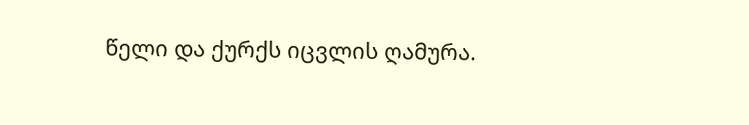წელი და ქურქს იცვლის ღამურა.